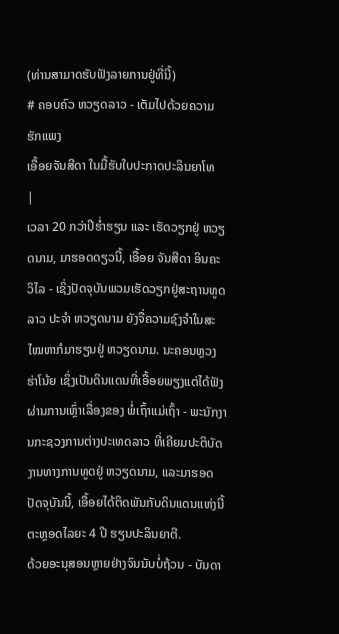(ທ່ານສາມາດຮັບຟັງລາຍການຢູ່ທີ່ນີ້)
# ຄອບຄົວ ຫວຽດລາວ - ເຕັມໄປດ້ວຍຄວາມຮັກແພງ
ເອື້ອຍຈັນສີດາ ໃນມື້ຮັບໃບປະກາດປະລິນຍາໂທ
|
ເວລາ 20 ກວ່າປີຮ່ຳຮຽນ ແລະ ເຮັດວຽກຢູ່ ຫວຽດນາມ, ມາຮອດດຽວນີ້, ເອື້ອຍ ຈັນສີດາ ອິນຄະວິໄລ - ເຊິ່ງປັດຈຸບັນພວມເຮັດວຽກຢູ່ສະຖານທູດ ລາວ ປະຈຳ ຫວຽດນາມ ຍັງຈື່ຄວາມຊົງຈຳໃນສະໄໝຫາກໍມາຮຽນຢູ່ ຫວຽດນາມ. ນະຄອນຫຼວງ ຮ່າໂນ້ຍ ເຊິ່ງເປັນດິນແດນທີ່ເອື້ອຍພຽງແຕ່ໄດ້ຟັງຜ່ານການເຫຼົ່າເລື່ອງຂອງ ພໍ່ເຖົ້າແມ່ເຖົ້າ - ພະນັກງານກະຊວງການຕ່າງປະເທດລາວ ທີ່ເຄີຍມປະຕິບັດງານທາງການທູດຢູ່ ຫວຽດນາມ, ແລະມາຮອດປັດຈຸບັນນີ້, ເອື້ອຍໄດ້ຕິດພັນກັບດິນແດນແຫ່ງນີ້ຕະຫຼອດໄລຍະ 4 ປີ ຮຽນປະລິນຍາຕີ.
ດ້ວຍອະນຸສອນຫຼາຍຢ່າງຈົນນັບບໍ່ຖ້ວນ - ບັນດາ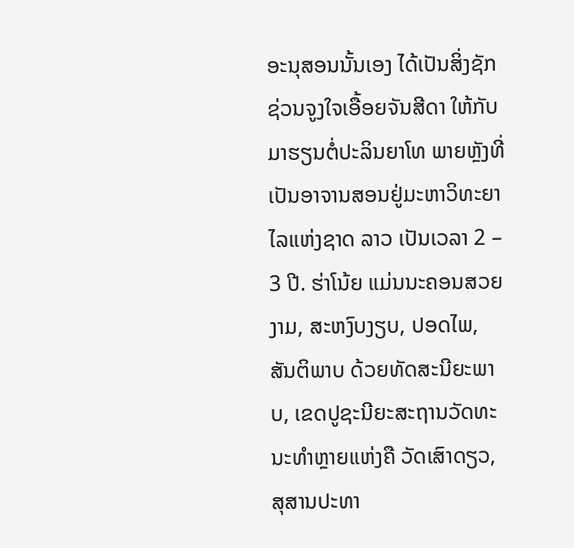ອະນຸສອນນັ້ນເອງ ໄດ້ເປັນສິ່ງຊັກຊ່ວນຈູງໃຈເອື້ອຍຈັນສີດາ ໃຫ້ກັບມາຮຽນຕໍ່ປະລິນຍາໂທ ພາຍຫຼັງທີ່ເປັນອາຈານສອນຢູ່ມະຫາວິທະຍາໄລແຫ່ງຊາດ ລາວ ເປັນເວລາ 2 – 3 ປີ. ຮ່າໂນ້ຍ ແມ່ນນະຄອນສວຍງາມ, ສະຫງົບງຽບ, ປອດໄພ, ສັນຕິພາບ ດ້ວຍທັດສະນີຍະພາບ, ເຂດປູຊະນີຍະສະຖານວັດທະນະທຳຫຼາຍແຫ່ງຄື ວັດເສົາດຽວ, ສຸສານປະທາ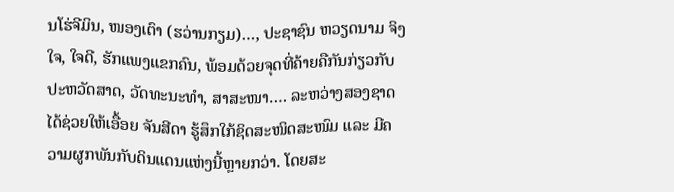ນໂຮ່ຈີມິນ, ໜອງເຕົາ (ຮວ່ານກຽມ)…, ປະຊາຊົນ ຫວຽດນາມ ຈິງໃຈ, ໃຈດີ, ຮັກແພງແຂກຄົນ, ພ້ອມດ້ວຍຈຸດທີ່ຄ້າຍຄືກັນກ່ຽວກັບປະຫວັດສາດ, ວັດທະນະທຳ, ສາສະໜາ…. ລະຫວ່າງສອງຊາດ ໄດ້ຊ່ວຍໃຫ້ເອື້ອຍ ຈັນສີດາ ຮູ້ສຶກໃກ້ຊິດສະໜິດສະໜົມ ແລະ ມີຄວາມຜູກພັນກັບດິນແດນແຫ່ງນີ້ຫຼາຍກວ່າ. ໂດຍສະ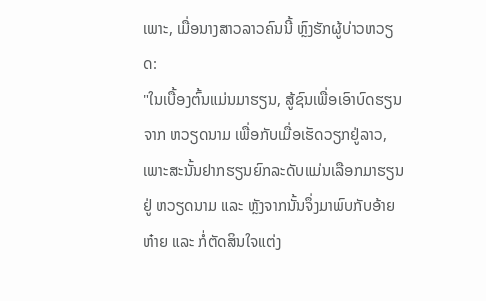ເພາະ, ເມື່ອນາງສາວລາວຄົນນີ້ ຫຼົງຮັກຜູ້ບ່າວຫວຽດ:
"ໃນເບື້ອງຕົ້ນແມ່ນມາຮຽນ, ສູ້ຊົນເພື່ອເອົາບົດຮຽນຈາກ ຫວຽດນາມ ເພື່ອກັບເມື່ອເຮັດວຽກຢູ່ລາວ, ເພາະສະນັ້ນຢາກຮຽນຍົກລະດັບແມ່ນເລືອກມາຮຽນຢູ່ ຫວຽດນາມ ແລະ ຫຼັງຈາກນັ້ນຈຶ່ງມາພົບກັບອ້າຍຫ໋າຍ ແລະ ກໍ່ຕັດສິນໃຈແຕ່ງ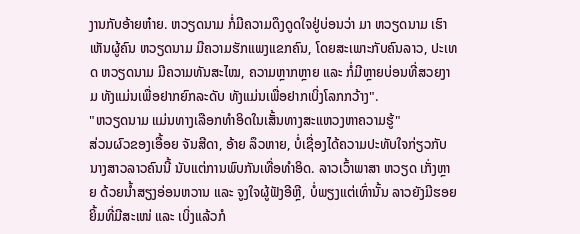ງານກັບອ້າຍຫ໋າຍ. ຫວຽດນາມ ກໍ່ມີຄວາມດຶງດູດໃຈຢູ່ບ່ອນວ່າ ມາ ຫວຽດນາມ ເຮົາເຫັນຜູ້ຄົນ ຫວຽດນາມ ມີຄວາມຮັກແພງແຂກຄົນ, ໂດຍສະເພາະກັບຄົນລາວ, ປະເທດ ຫວຽດນາມ ມີຄວາມທັນສະໄໝ, ຄວາມຫຼາກຫຼາຍ ແລະ ກໍ່ມີຫຼາຍບ່ອນທີ່ສວຍງາມ ທັງແມ່ນເພື່ອຢາກຍົກລະດັບ ທັງແມ່ນເພື່ອຢາກເບິ່ງໂລກກວ້າງ".
"ຫວຽດນາມ ແມ່ນທາງເລືອກທຳອິດໃນເສັ້ນທາງສະແຫວງຫາຄວາມຮູ້"
ສ່ວນຜົວຂອງເອື້ອຍ ຈັນສີດາ, ອ້າຍ ລຶວຫາຍ, ບໍ່ເຊື່ອງໄດ້ຄວາມປະທັບໃຈກ່ຽວກັບນາງສາວລາວຄົນນີ້ ນັບແຕ່ການພົບກັນເທື່ອທຳອິດ. ລາວເວົ້າພາສາ ຫວຽດ ເກັ່ງຫຼາຍ ດ້ວຍນ້ຳສຽງອ່ອນຫວານ ແລະ ຈູງໃຈຜູ້ຟັງອີຫຼີ, ບໍ່ພຽງແຕ່ເທົ່ານັ້ນ ລາວຍັງມີຮອຍຍິ້ມທີ່ມີສະເໜ່ ແລະ ເບິ່ງແລ້ວກໍ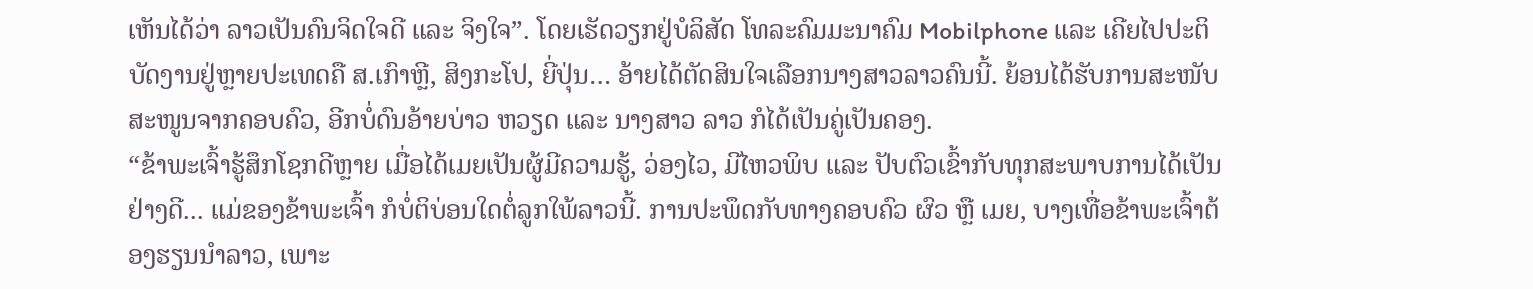ເຫັນໄດ້ວ່າ ລາວເປັນຄົນຈິດໃຈດີ ແລະ ຈິງໃຈ”. ໂດຍເຮັດວຽກຢູ່ບໍລິສັດ ໂທລະຄົມມະນາຄົມ Mobilphone ແລະ ເຄີຍໄປປະຕິບັດງານຢູ່ຫຼາຍປະເທດຄື ສ.ເກົາຫຼີ, ສິງກະໂປ, ຍີ່ປຸ່ນ… ອ້າຍໄດ້ຕັດສິນໃຈເລືອກນາງສາວລາວຄົນນີ້. ຍ້ອນໄດ້ຮັບການສະໜັບສະໜູນຈາກຄອບຄົວ, ອີກບໍ່ດົນອ້າຍບ່າວ ຫວຽດ ແລະ ນາງສາວ ລາວ ກໍໄດ້ເປັນຄູ່ເປັນຄອງ.
“ຂ້າພະເຈົ້າຮູ້ສຶກໂຊກດີຫຼາຍ ເມື່ອໄດ້ເມຍເປັນຜູ້ມີຄວາມຮູ້, ວ່ອງໄວ, ມີໄຫວພິບ ແລະ ປັບຕົວເຂົ້າກັບທຸກສະພາບການໄດ້ເປັນຢ່າງດີ... ແມ່ຂອງຂ້າພະເຈົ້າ ກໍບໍ່ຕິບ່ອນໃດຕໍ່ລູກໃພ້ລາວນີ້. ການປະພຶດກັບທາງຄອບຄົວ ຜົວ ຫຼື ເມຍ, ບາງເທື່ອຂ້າພະເຈົ້າຕ້ອງຮຽນນຳລາວ, ເພາະ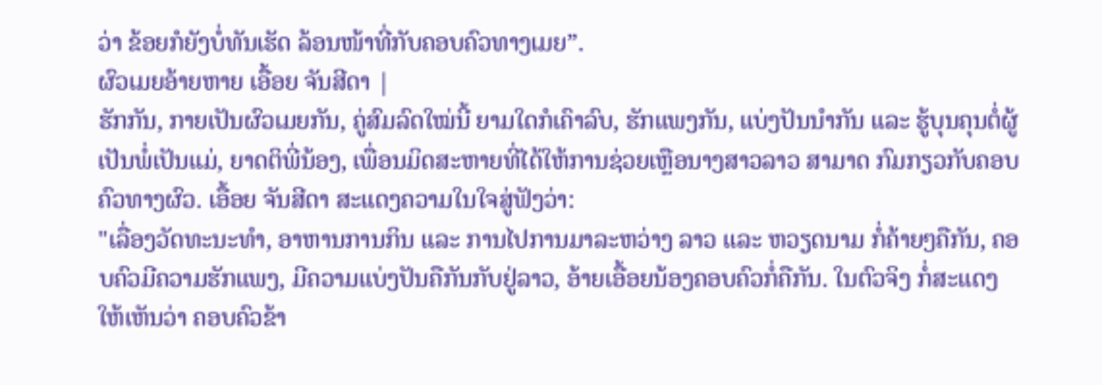ວ່າ ຂ້ອຍກໍຍັງບໍ່ທັນເຮັດ ລ້ອນໜ້າທີ່ກັບຄອບຄົວທາງເມຍ”.
ຜົວເມຍອ້າຍຫາຍ ເອື້ອຍ ຈັນສີດາ |
ຮັກກັນ, ກາຍເປັນຜົວເມຍກັນ, ຄູ່ສົມລົດໃໝ່ນີ້ ຍາມໃດກໍເຄົາລົບ, ຮັກແພງກັນ, ແບ່ງປັນນຳກັນ ແລະ ຮູ້ບຸນຄຸນຕໍ່ຜູ້ເປັນພໍ່ເປັນແມ່, ຍາດຕິພີ່ນ້ອງ, ເພື່ອນມິດສະຫາຍທີ່ໄດ້ໃຫ້ການຊ່ວຍເຫຼືອນາງສາວລາວ ສາມາດ ກົມກຽວກັບຄອບຄົວທາງຜົວ. ເອື້ອຍ ຈັນສີດາ ສະແດງຄວາມໃນໃຈສູ່ຟັງວ່າ:
"ເລື່ອງວັດທະນະທຳ, ອາຫານການກິນ ແລະ ການໄປການມາລະຫວ່າງ ລາວ ແລະ ຫວຽດນາມ ກໍ່ຄ້າຍໆຄືກັນ, ຄອບຄົວມີຄວາມຮັກແພງ, ມີຄວາມແບ່ງປັນຄືກັນກັບຢູ່ລາວ, ອ້າຍເອື້ອຍນ້ອງຄອບຄົວກໍ່ຄືກັນ. ໃນຕົວຈິງ ກໍ່ສະແດງໃຫ້ເຫັນວ່າ ຄອບຄົວຂ້າ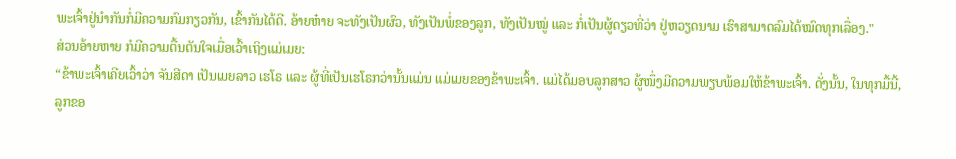ພະເຈົ້າຢູ່ນຳກັນກໍ່ມີຄວາມກົມກຽວກັນ, ເຂົ້າກັນໄດ້ດີ. ອ້າຍຫ໋າຍ ຈະທັງເປັນຜົວ, ທັງເປັນພໍ່ຂອງລູກ, ທັງເປັນໝູ່ ແລະ ກໍ່ເປັນຜູ້ດຽວທີ່ວ່າ ຢູ່ຫວຽດນາມ ເຮົາສາມາດລົມໄດ້ໝົດທຸກເລື່ອງ."
ສ່ວນອ້າຍຫາຍ ກໍມີຄວາມຕື້ນຕັນໃຈເມື່ອເວົ້າເຖິງແມ່ເມຍ:
“ຂ້າພະເຈົ້າເຄີຍເວົ້າວ່າ ຈັນສີດາ ເປັນເມຍລາວ ເຮໂຣ ແລະ ຜູ້ທີ່ເປັນເຮໂຣກວ່ານັ້ນແມ່ນ ແມ່ເມຍຂອງຂ້າພະເຈົ້າ. ແມ່ໄດ້ມອບລູກສາວ ຜູ້ໜຶ່ງມີຄວາມພຽບພ້ອມໃຫ້ຂ້າພະເຈົ້າ. ດັ່ງນັ້ນ, ໃນທຸກມື້ນີ້, ລູກຂອ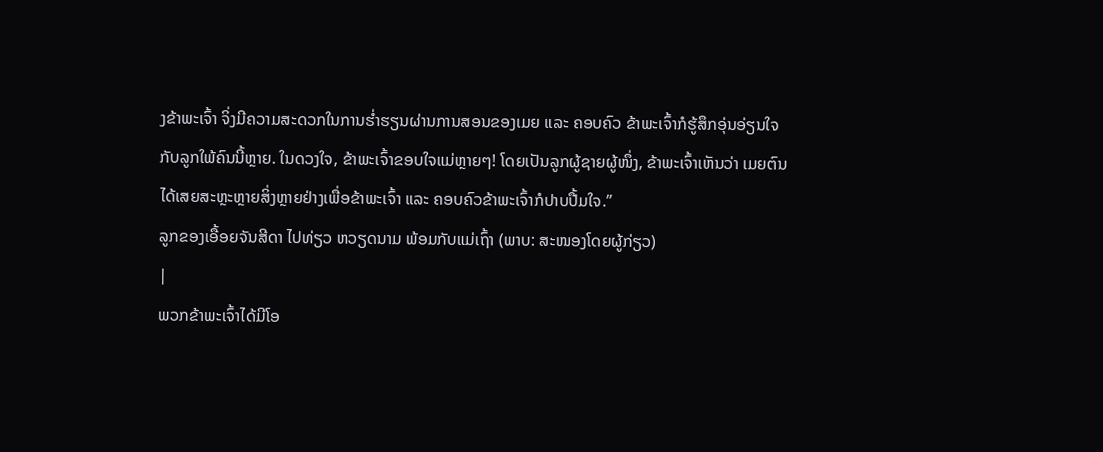ງຂ້າພະເຈົ້າ ຈິ່ງມີຄວາມສະດວກໃນການຮ່ຳຮຽນຜ່ານການສອນຂອງເມຍ ແລະ ຄອບຄົວ ຂ້າພະເຈົ້າກໍຮູ້ສຶກອຸ່ນອ່ຽນໃຈກັບລູກໃພ້ຄົນນີ້ຫຼາຍ. ໃນດວງໃຈ, ຂ້າພະເຈົ້າຂອບໃຈແມ່ຫຼາຍໆ! ໂດຍເປັນລູກຜູ້ຊາຍຜູ້ໜຶ່ງ, ຂ້າພະເຈົ້າເຫັນວ່າ ເມຍຕົນໄດ້ເສຍສະຫຼະຫຼາຍສິ່ງຫຼາຍຢ່າງເພື່ອຂ້າພະເຈົ້າ ແລະ ຄອບຄົວຂ້າພະເຈົ້າກໍປາບປື້ມໃຈ.”
ລູກຂອງເອື້ອຍຈັນສີດາ ໄປທ່ຽວ ຫວຽດນາມ ພ້ອມກັບແມ່ເຖົ້າ (ພາບ: ສະໜອງໂດຍຜູ້ກ່ຽວ)
|
ພວກຂ້າພະເຈົ້າໄດ້ມີໂອ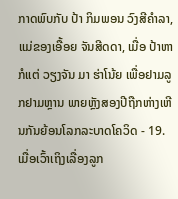ກາດພົບກັບ ປ້າ ກິມພອນ ວົງສີຄຳລາ, ແມ່ຂອງເອື້ອຍ ຈັນສີດດາ, ເມື່ອ ປ້າຫາກໍແຕ່ ວຽງຈັນ ມາ ຮ່າໂນ້ຍ ເພື່ອຢາມລູກຢາມຫຼານ ພາຍຫຼັງສອງປີຖືກຫ່າງເຫີນກັນຍ້ອນໂລກລະບາດໂຄວິດ - 19. ເມື່ອເວົ້າເຖິງເລື່ອງລູກ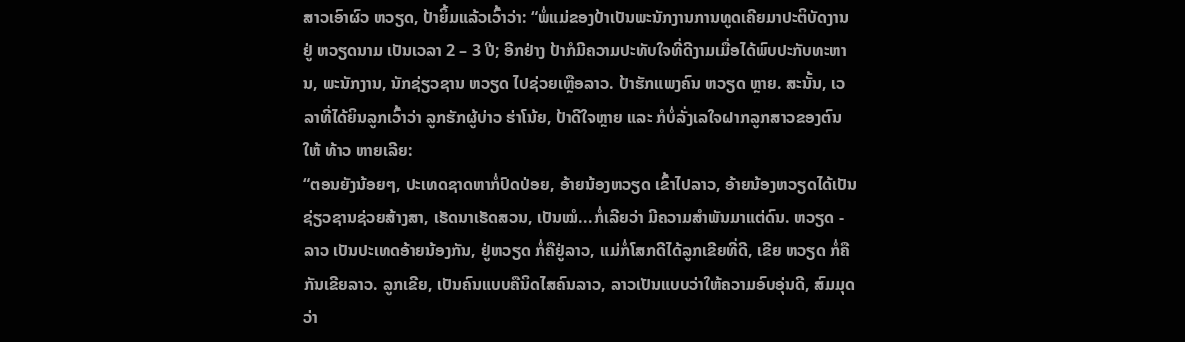ສາວເອົາຜົວ ຫວຽດ, ປ້າຍິ້ມແລ້ວເວົ້າວ່າ: “ພໍ່ແມ່ຂອງປ້າເປັນພະນັກງານການທູດເຄີຍມາປະຕິບັດງານຢູ່ ຫວຽດນາມ ເປັນເວລາ 2 – 3 ປີ; ອີກຢ່າງ ປ້າກໍມີຄວາມປະທັບໃຈທີ່ດີງາມເມື່ອໄດ້ພົບປະກັບທະຫານ, ພະນັກງານ, ນັກຊ່ຽວຊານ ຫວຽດ ໄປຊ່ວຍເຫຼືອລາວ. ປ້າຮັກແພງຄົນ ຫວຽດ ຫຼາຍ. ສະນັ້ນ, ເວລາທີ່ໄດ້ຍິນລູກເວົ້າວ່າ ລູກຮັກຜູ້ບ່າວ ຮ່າໂນ້ຍ, ປ້າດີໃຈຫຼາຍ ແລະ ກໍບໍ່ລັ່ງເລໃຈຝາກລູກສາວຂອງຕົນໃຫ້ ທ້າວ ຫາຍເລີຍ:
“ຕອນຍັງນ້ອຍໆ, ປະເທດຊາດຫາກໍ່ປົດປ່ອຍ, ອ້າຍນ້ອງຫວຽດ ເຂົ້າໄປລາວ, ອ້າຍນ້ອງຫວຽດໄດ້ເປັນຊ່ຽວຊານຊ່ວຍສ້າງສາ, ເຮັດນາເຮັດສວນ, ເປັນໝໍ...ກໍ່ເລີຍວ່າ ມີຄວາມສຳພັນມາແຕ່ດົນ. ຫວຽດ - ລາວ ເປັນປະເທດອ້າຍນ້ອງກັນ, ຢູ່ຫວຽດ ກໍ່ຄືຢູ່ລາວ, ແມ່ກໍ່ໂສກດີໄດ້ລູກເຂີຍທີ່ດີ, ເຂີຍ ຫວຽດ ກໍ່ຄືກັນເຂີຍລາວ. ລູກເຂີຍ, ເປັນຄົນແບບຄືນິດໄສຄົນລາວ, ລາວເປັນແບບວ່າໃຫ້ຄວາມອົບອຸ່ນດີ, ສົມມຸດວ່າ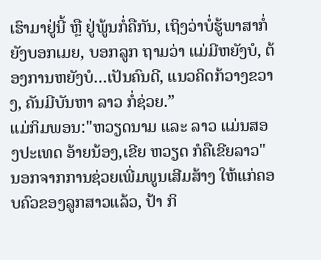ເຮົາມາຢູ່ນີ້ ຫຼື ຢູ່ພູ້ນກໍ່ຄືກັນ, ເຖິງວ່າບໍ່ຮູ້ພາສາກໍ່ຍັງບອກເມຍ, ບອກລູກ ຖາມວ່າ ແມ່ມີຫຍັງບໍ, ຕ້ອງການຫຍັງບໍ…ເປັນຄົນດີ, ແນວຄິດກ້ວາງຂວາງ, ຄັນມີບັນຫາ ລາວ ກໍ່ຊ່ວຍ.”
ແມ່ກິມພອນ:"ຫວຽດນາມ ແລະ ລາວ ແມ່ນສອງປະເທດ ອ້າຍນ້ອງ,ເຂີຍ ຫວຽດ ກໍຄືເຂີຍລາວ"
ນອກຈາກການຊ່ວຍເພີ່ມພູນເສີມສ້າງ ໃຫ້ແກ່ຄອບຄົວຂອງລູກສາວແລ້ວ, ປ້າ ກິ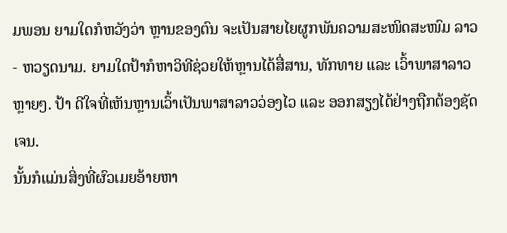ມພອນ ຍາມໃດກໍຫວັງວ່າ ຫຼານຂອງຕົນ ຈະເປັນສາຍໄຍຜູກພັນຄວາມສະໜິດສະໜົມ ລາວ - ຫວຽດນາມ. ຍາມໃດປ້າກໍຫາວິທີຊ່ວຍໃຫ້ຫຼານໄດ້ສື່ສານ, ທັກທາຍ ແລະ ເວົ້າພາສາລາວຫຼາຍໆ. ປ້າ ດີໃຈທີ່ເຫັນຫຼານເວົ້າເປັນພາສາລາວວ່ອງໄວ ແລະ ອອກສຽງໄດ້ຢ່າງຖືກຕ້ອງຊັດເຈນ.
ນັ້ນກໍແມ່ນສິ່ງທີ່ຜົວເມຍອ້າຍຫາ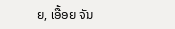ຍ, ເອື້ອຍ ຈັນ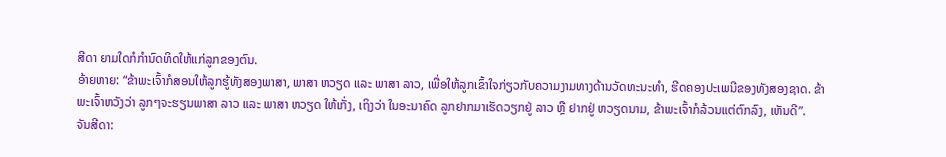ສີດາ ຍາມໃດກໍກຳນົດທິດໃຫ້ແກ່ລູກຂອງຕົນ.
ອ້າຍຫາຍ: “ຂ້າພະເຈົ້າກໍສອນໃຫ້ລູກຮູ້ທັງສອງພາສາ, ພາສາ ຫວຽດ ແລະ ພາສາ ລາວ, ເພື່ອໃຫ້ລູກເຂົ້າໃຈກ່ຽວກັບຄວາມງາມທາງດ້ານວັດທະນະທຳ, ຮີດຄອງປະເພນີຂອງທັງສອງຊາດ. ຂ້າພະເຈົ້າຫວັງວ່າ ລູກໆຈະຮຽນພາສາ ລາວ ແລະ ພາສາ ຫວຽດ ໃຫ້ເກັ່ງ, ເຖິງວ່າ ໃນອະນາຄົດ ລູກຢາກມາເຮັດວຽກຢູ່ ລາວ ຫຼື ຢາກຢູ່ ຫວຽດນາມ, ຂ້າພະເຈົ້າກໍລ້ວນແຕ່ຕົກລົງ, ເຫັນດີ”.
ຈັນສີດາ: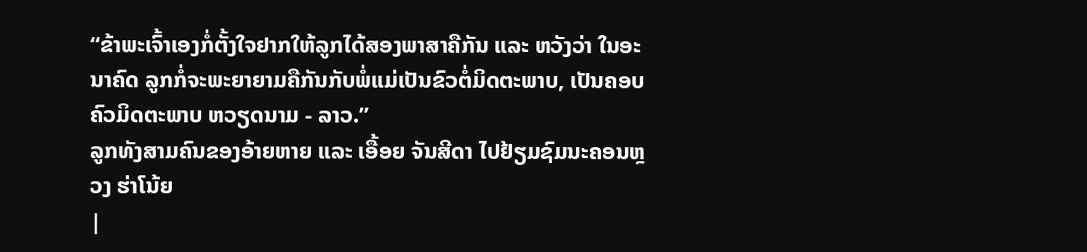“ຂ້າພະເຈົ້າເອງກໍ່ຕັ້ງໃຈຢາກໃຫ້ລູກໄດ້ສອງພາສາຄືກັນ ແລະ ຫວັງວ່າ ໃນອະນາຄົດ ລູກກໍ່ຈະພະຍາຍາມຄືກັນກັບພໍ່ແມ່ເປັນຂົວຕໍ່ມິດຕະພາບ, ເປັນຄອບຄົວມິດຕະພາບ ຫວຽດນາມ - ລາວ.”
ລູກທັງສາມຄົນຂອງອ້າຍຫາຍ ແລະ ເອື້ອຍ ຈັນສີດາ ໄປຢ້ຽມຊົມນະຄອນຫຼວງ ຮ່າໂນ້ຍ
|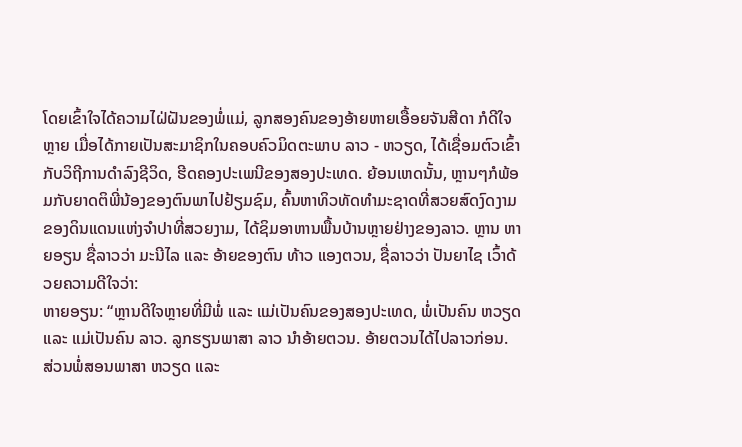ໂດຍເຂົ້າໃຈໄດ້ຄວາມໄຝ່ຝັນຂອງພໍ່ແມ່, ລູກສອງຄົນຂອງອ້າຍຫາຍເອື້ອຍຈັນສີດາ ກໍດີໃຈຫຼາຍ ເມື່ອໄດ້ກາຍເປັນສະມາຊິກໃນຄອບຄົວມິດຕະພາບ ລາວ - ຫວຽດ, ໄດ້ເຊື່ອມຕົວເຂົ້າກັບວິຖີການດຳລົງຊີວິດ, ຮີດຄອງປະເພນີຂອງສອງປະເທດ. ຍ້ອນເຫດນັ້ນ, ຫຼານໆກໍພ້ອມກັບຍາດຕິພີ່ນ້ອງຂອງຕົນພາໄປຢ້ຽມຊົມ, ຄົ້ນຫາທິວທັດທຳມະຊາດທີ່ສວຍສົດງົດງາມຂອງດິນແດນແຫ່ງຈຳປາທີ່ສວຍງາມ, ໄດ້ຊິມອາຫານພື້ນບ້ານຫຼາຍຢ່າງຂອງລາວ. ຫຼານ ຫາຍອຽນ ຊື່ລາວວ່າ ມະນີໄລ ແລະ ອ້າຍຂອງຕົນ ທ້າວ ແອງຕວນ, ຊື່ລາວວ່າ ປັນຍາໄຊ ເວົ້າດ້ວຍຄວາມດີໃຈວ່າ:
ຫາຍອຽນ: “ຫຼານດີໃຈຫຼາຍທີ່ມີພໍ່ ແລະ ແມ່ເປັນຄົນຂອງສອງປະເທດ, ພໍ່ເປັນຄົນ ຫວຽດ ແລະ ແມ່ເປັນຄົນ ລາວ. ລູກຮຽນພາສາ ລາວ ນຳອ້າຍຕວນ. ອ້າຍຕວນໄດ້ໄປລາວກ່ອນ. ສ່ວນພໍ່ສອນພາສາ ຫວຽດ ແລະ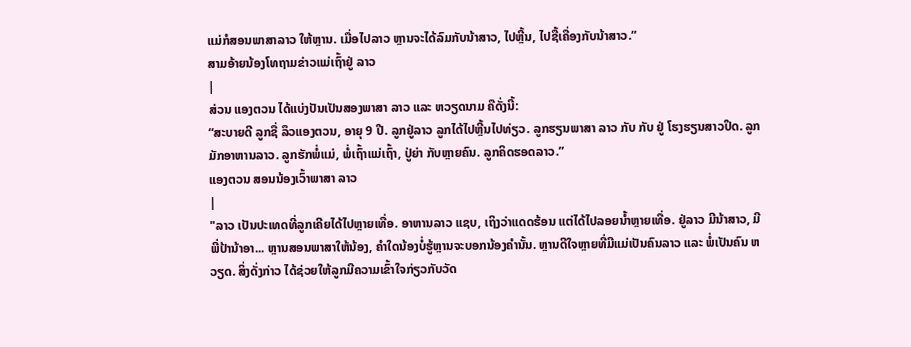ແມ່ກໍສອນພາສາລາວ ໃຫ້ຫຼານ. ເມື່ອໄປລາວ ຫຼານຈະໄດ້ລົມກັບນ້າສາວ, ໄປຫຼີ້ນ, ໄປຊື້ເຄື່ອງກັບນ້າສາວ.”
ສາມອ້າຍນ້ອງໂທຖາມຂ່າວແມ່ເຖົ້າຢູ່ ລາວ
|
ສ່ວນ ແອງຕວນ ໄດ້ແບ່ງປັນເປັນສອງພາສາ ລາວ ແລະ ຫວຽດນາມ ຄືດັ່ງນີ້:
“ສະບາຍດີ ລູກຊື່ ລຶວແອງຕວນ, ອາຍຸ 9 ປີ. ລູກຢູ່ລາວ ລູກໄດ້ໄປຫຼີ້ນໄປທ່ຽວ. ລູກຮຽນພາສາ ລາວ ກັບ ກັບ ຢູ່ ໂຮງຮຽນສາວປຶດ. ລູກມັກອາຫານລາວ. ລູກຮັກພໍ່ແມ່, ພໍ່ເຖົ້າແມ່ເຖົ້າ, ປູ່ຍ່າ ກັບຫຼາຍຄົນ. ລູກຄິດຮອດລາວ.”
ແອງຕວນ ສອນນ້ອງເວົ້າພາສາ ລາວ
|
"ລາວ ເປັນປະເທດທີ່ລູກເຄີຍໄດ້ໄປຫຼາຍເທື່ອ. ອາຫານລາວ ແຊບ, ເຖິງວ່າແດດຮ້ອນ ແຕ່ໄດ້ໄປລອຍນ້ຳຫຼາຍເທື່ອ. ຢູ່ລາວ ມີນ້າສາວ, ມີພີ່ປ້ານ້າອາ... ຫຼານສອນພາສາໃຫ້ນ້ອງ, ຄຳໃດນ້ອງບໍ່ຮູ້ຫຼານຈະບອກນ້ອງຄຳນັ້ນ. ຫຼານດີໃຈຫຼາຍທີ່ມີແມ່ເປັນຄົນລາວ ແລະ ພໍ່ເປັນຄົນ ຫວຽດ. ສິ່ງດັ່ງກ່າວ ໄດ້ຊ່ວຍໃຫ້ລູກມີຄວາມເຂົ້າໃຈກ່ຽວກັບວັດ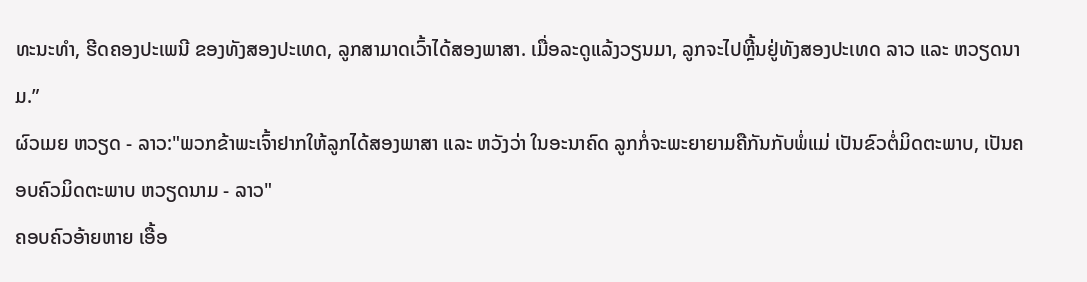ທະນະທຳ, ຮີດຄອງປະເພນີ ຂອງທັງສອງປະເທດ, ລູກສາມາດເວົ້າໄດ້ສອງພາສາ. ເມື່ອລະດູແລ້ງວຽນມາ, ລູກຈະໄປຫຼີ້ນຢູ່ທັງສອງປະເທດ ລາວ ແລະ ຫວຽດນາມ.”
ຜົວເມຍ ຫວຽດ - ລາວ:"ພວກຂ້າພະເຈົ້າຢາກໃຫ້ລູກໄດ້ສອງພາສາ ແລະ ຫວັງວ່າ ໃນອະນາຄົດ ລູກກໍ່ຈະພະຍາຍາມຄືກັນກັບພໍ່ແມ່ ເປັນຂົວຕໍ່ມິດຕະພາບ, ເປັນຄອບຄົວມິດຕະພາບ ຫວຽດນາມ - ລາວ"
ຄອບຄົວອ້າຍຫາຍ ເອື້ອ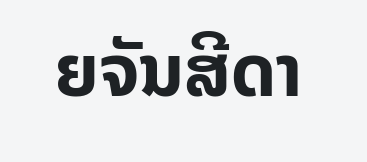ຍຈັນສີດາ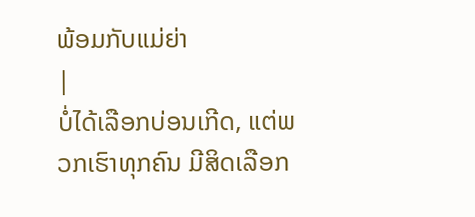ພ້ອມກັບແມ່ຍ່າ
|
ບໍ່ໄດ້ເລືອກບ່ອນເກີດ, ແຕ່ພວກເຮົາທຸກຄົນ ມີສິດເລືອກ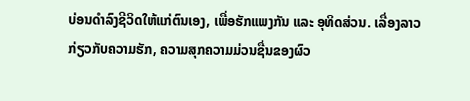ບ່ອນດຳລົງຊີວິດໃຫ້ແກ່ຕົນເອງ, ເພື່ອຮັກແພງກັນ ແລະ ອຸທິດສ່ວນ. ເລື່ອງລາວກ່ຽວກັບຄວາມຮັກ, ຄວາມສຸກຄວາມມ່ວນຊື່ນຂອງຜົວ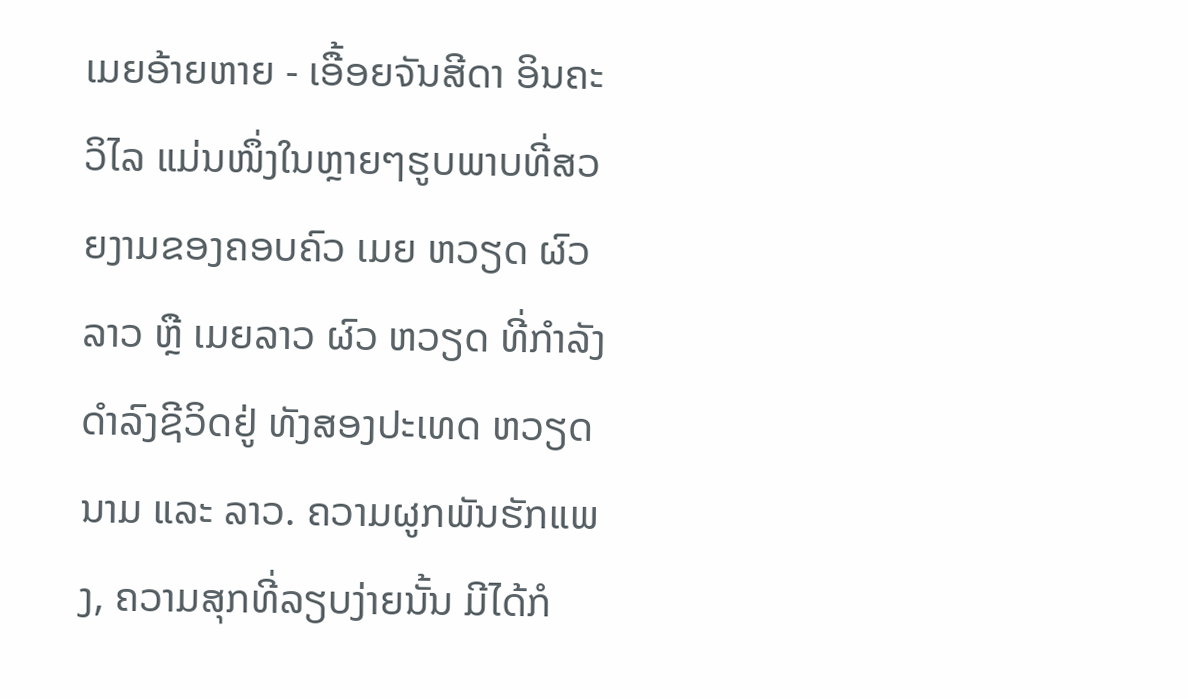ເມຍອ້າຍຫາຍ - ເອື້ອຍຈັນສີດາ ອິນຄະວິໄລ ແມ່ນໜຶ່ງໃນຫຼາຍໆຮູບພາບທີ່ສວຍງາມຂອງຄອບຄົວ ເມຍ ຫວຽດ ຜົວລາວ ຫຼື ເມຍລາວ ຜົວ ຫວຽດ ທີ່ກຳລັງດຳລົງຊີວິດຢູ່ ທັງສອງປະເທດ ຫວຽດນາມ ແລະ ລາວ. ຄວາມຜູກພັນຮັກແພງ, ຄວາມສຸກທີ່ລຽບງ່າຍນັ້ນ ມີໄດ້ກໍ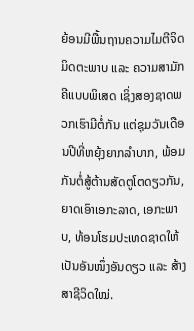ຍ້ອນມີພື້ນຖານຄວາມໄມຕີຈິດມິດຕະພາບ ແລະ ຄວາມສາມັກຄີແບບພິເສດ ເຊິ່ງສອງຊາດພວກເຮົາມີຕໍ່ກັນ ແຕ່ຊຸມວັນເດືອນປີທີ່ຫຍຸ້ງຍາກລຳບາກ, ພ້ອມກັນຕໍ່ສູ້ຕ້ານສັດຕູໂຕດຽວກັນ, ຍາດເອົາເອກະລາດ, ເອກະພາບ, ທ້ອນໂຮມປະເທດຊາດໃຫ້ເປັນອັນໜຶ່ງອັນດຽວ ແລະ ສ້າງສາຊີວິດໃໝ່.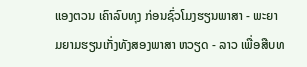ແອງຕວນ ເຄົາລົບທຸງ ກ່ອນຊົ່ວໂມງຮຽນພາສາ - ພະຍາມຍາມຮຽນເກັ່ງທັງສອງພາສາ ຫວຽດ - ລາວ ເພື່ອສືບທ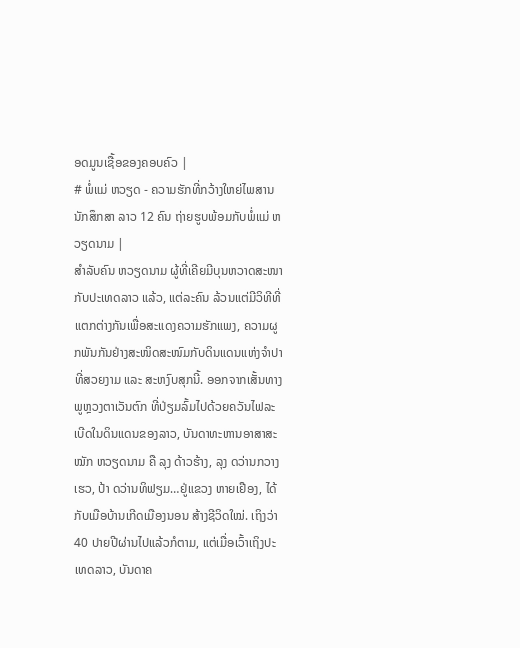ອດມູນເຊື້ອຂອງຄອບຄົວ |
# ພໍ່ແມ່ ຫວຽດ - ຄວາມຮັກທີ່ກວ້າງໃຫຍ່ໄພສານ
ນັກສຶກສາ ລາວ 12 ຄົນ ຖ່າຍຮູບພ້ອມກັບພໍ່ແມ່ ຫວຽດນາມ |
ສຳລັບຄົນ ຫວຽດນາມ ຜູ້ທີ່ເຄີຍມີບຸນຫວາດສະໜາກັບປະເທດລາວ ແລ້ວ, ແຕ່ລະຄົນ ລ້ວນແຕ່ມີວິທີທີ່ແຕກຕ່າງກັນເພື່ອສະແດງຄວາມຮັກແພງ, ຄວາມຜູກພັນກັນຢ່າງສະໜິດສະໜົມກັບດິນແດນແຫ່ງຈຳປາທີ່ສວຍງາມ ແລະ ສະຫງົບສຸກນີ້. ອອກຈາກເສັ້ນທາງ ພູຫຼວງຕາເວັນຕົກ ທີ່ປ່ຽມລົ້ມໄປດ້ວຍຄວັນໄຟລະເບີດໃນດິນແດນຂອງລາວ, ບັນດາທະຫານອາສາສະໝັກ ຫວຽດນາມ ຄື ລຸງ ດ້າວຮ້າງ, ລຸງ ດວ່ານກວາງເຮວ, ປ້າ ດວ່ານທິຟຽມ…ຢູ່ແຂວງ ຫາຍເຢືອງ, ໄດ້ກັບເມືອບ້ານເກີດເມືອງນອນ ສ້າງຊີວິດໃໝ່. ເຖິງວ່າ 40 ປາຍປີຜ່ານໄປແລ້ວກໍຕາມ, ແຕ່ເມື່ອເວົ້າເຖິງປະເທດລາວ, ບັນດາຄ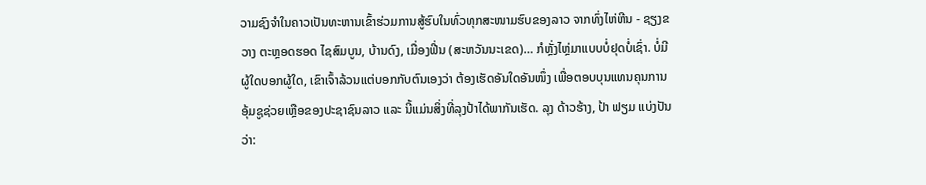ວາມຊົງຈຳໃນຄາວເປັນທະຫານເຂົ້າຮ່ວມການສູ້ຮົບໃນທົ່ວທຸກສະໜາມຮົບຂອງລາວ ຈາກທົ່ງໄຫ່ຫີນ - ຊຽງຂວາງ ຕະຫຼອດຮອດ ໄຊສົມບູນ, ບ້ານດົງ, ເມື່ອງຟີ່ນ (ສະຫວັນນະເຂດ)… ກໍຫຼັ່ງໄຫຼ່ມາແບບບໍ່ຢຸດບໍ່ເຊົ່າ. ບໍ່ມີຜູ້ໃດບອກຜູ້ໃດ, ເຂົາເຈົ້າລ້ວນແຕ່ບອກກັບຕົນເອງວ່າ ຕ້ອງເຮັດອັນໃດອັນໜຶ່ງ ເພື່ອຕອບບຸນແທນຄຸນການອຸ້ມຊູຊ່ວຍເຫຼືອຂອງປະຊາຊົນລາວ ແລະ ນີ້ແມ່ນສິ່ງທີ່ລຸງປ້າໄດ້ພາກັນເຮັດ. ລຸງ ດ້າວຮ້າງ, ປ້າ ຟຽມ ແບ່ງປັນວ່າ: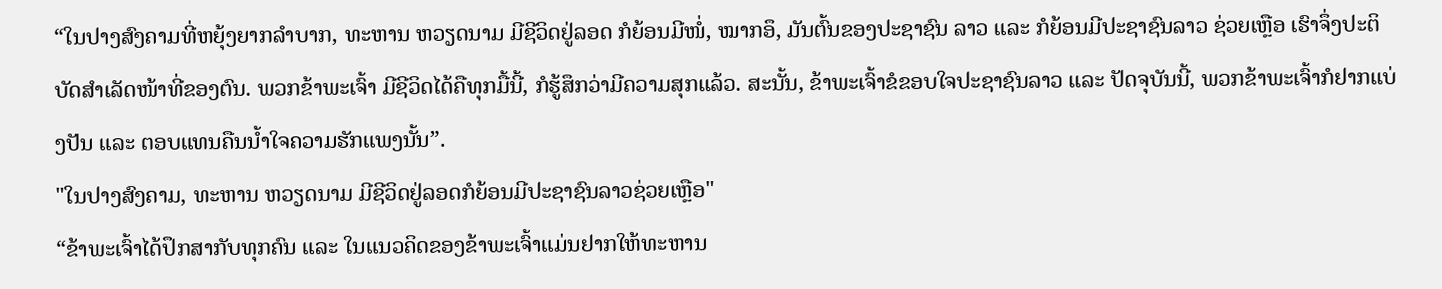“ໃນປາງສົງຄາມທີ່ຫຍຸ້ງຍາກລຳບາກ, ທະຫານ ຫວຽດນາມ ມີຊີວິດຢູ່ລອດ ກໍຍ້ອນມີໜໍ່, ໝາກອຶ, ມັນຕົ້ນຂອງປະຊາຊົນ ລາວ ແລະ ກໍຍ້ອນມີປະຊາຊົນລາວ ຊ່ວຍເຫຼືອ ເຮົາຈຶ່ງປະຕິບັດສຳເລັດໜ້າທີ່ຂອງຕົນ. ພວກຂ້າພະເຈົ້າ ມີຊີວິດໄດ້ຄືທຸກມື້ນີ້, ກໍຮູ້ສຶກວ່າມີຄວາມສຸກແລ້ວ. ສະນັ້ນ, ຂ້າພະເຈົ້າຂໍຂອບໃຈປະຊາຊົນລາວ ແລະ ປັດຈຸບັນນີ້, ພວກຂ້າພະເຈົ້າກໍຢາກແບ່ງປັນ ແລະ ຕອບແທນຄືນນ້ຳໃຈຄວາມຮັກແພງນັ້ນ”.
"ໃນປາງສົງຄາມ, ທະຫານ ຫວຽດນາມ ມີຊີວິດຢູ່ລອດກໍຍ້ອນມີປະຊາຊົນລາວຊ່ວຍເຫຼືອ"
“ຂ້າພະເຈົ້າໄດ້ປຶກສາກັບທຸກຄົນ ແລະ ໃນແນວຄິດຂອງຂ້າພະເຈົ້າແມ່ນຢາກໃຫ້ທະຫານ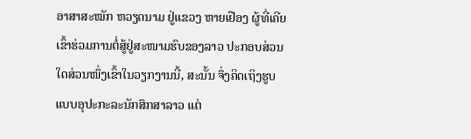ອາສາສະໝັກ ຫວຽດນາມ ຢູ່ແຂວງ ຫາຍເຢືອງ ຜູ້ທີ່ເຄີຍເຂົ້າຮ່ວມການຕໍ່ສູ້ຢູ່ສະໜາມຮົບຂອງລາວ ປະກອບສ່ວນໃດສ່ວນໜຶ່ງເຂົ້າໃນວຽກງານນີ້, ສະນັ້ນ ຈຶ່ງຄິດເຖິງຮູບແບບອຸປະກະລະນັກສຶກສາລາວ ແຕ່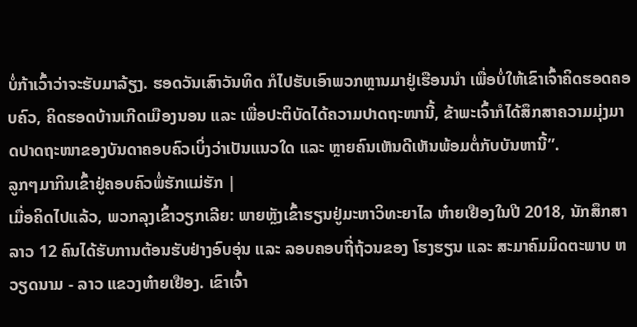ບໍ່ກ້າເວົ້າວ່າຈະຮັບມາລ້ຽງ. ຮອດວັນເສົາວັນທິດ ກໍໄປຮັບເອົາພວກຫຼານມາຢູ່ເຮືອນນຳ ເພື່ອບໍ່ໃຫ້ເຂົາເຈົ້າຄິດຮອດຄອບຄົວ, ຄິດຮອດບ້ານເກີດເມືອງນອນ ແລະ ເພື່ອປະຕິບັດໄດ້ຄວາມປາດຖະໜານີ້, ຂ້າພະເຈົ້າກໍໄດ້ສຶກສາຄວາມມຸ່ງມາດປາດຖະໜາຂອງບັນດາຄອບຄົວເບິ່ງວ່າເປັນແນວໃດ ແລະ ຫຼາຍຄົນເຫັນດີເຫັນພ້ອມຕໍ່ກັບບັນຫານີ້”.
ລູກໆມາກິນເຂົ້າຢູ່ຄອບຄົວພໍ່ຮັກແມ່ຮັກ |
ເມື່ອຄິດໄປແລ້ວ, ພວກລຸງເຂົ້າວຽກເລີຍ: ພາຍຫຼັງເຂົ້າຮຽນຢູ່ມະຫາວິທະຍາໄລ ຫ໋າຍເຢືອງໃນປີ 2018, ນັກສຶກສາລາວ 12 ຄົນໄດ້ຮັບການຕ້ອນຮັບຢ່າງອົບອຸ່ນ ແລະ ລອບຄອບຖີ່ຖ້ວນຂອງ ໂຮງຮຽນ ແລະ ສະມາຄົມມິດຕະພາບ ຫວຽດນາມ - ລາວ ແຂວງຫ໋າຍເຢືອງ. ເຂົາເຈົ້າ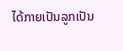ໄດ້ກາຍເປັນລູກເປັນ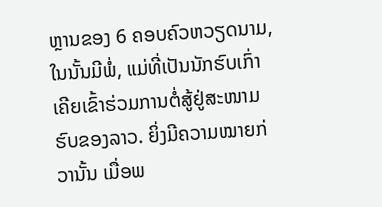ຫຼານຂອງ 6 ຄອບຄົວຫວຽດນາມ, ໃນນັ້ນມີພໍ່, ແມ່ທີ່ເປັນນັກຮົບເກົ່າເຄີຍເຂົ້າຮ່ວມການຕໍ່ສູ້ຢູ່ສະໜາມຮົບຂອງລາວ. ຍິ່ງມີຄວາມໝາຍກ່ວານັ້ນ ເມື່ອພ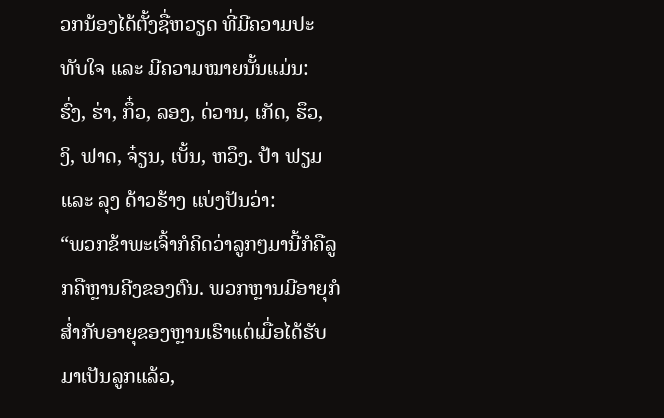ວກນ້ອງໄດ້ຕັ້ງຊື່ຫວຽດ ທີ່ມີຄວາມປະທັບໃຈ ແລະ ມີຄວາມໝາຍນັ້ນແມ່ນ: ຮົ່ງ, ຮ່າ, ກຶ໋ວ, ລອງ, ດ່ວານ, ເກັດ, ຮຶວ, ງິ, ຟາດ, ຈ໋ຽນ, ເບັ້ນ, ຫວຶງ. ປ້າ ຟຽມ ແລະ ລຸງ ດ້າວຮ້າງ ແບ່ງປັນວ່າ:
“ພວກຂ້າພະເຈົ້າກໍຄິດວ່າລູກໆມານີ້ກໍຄືລູກຄືຫຼານຄີງຂອງຕົນ. ພວກຫຼານມີອາຍຸກໍສ່ຳກັບອາຍຸຂອງຫຼານເຮົາແຕ່ເມື່ອໄດ້ຮັບມາເປັນລູກແລ້ວ,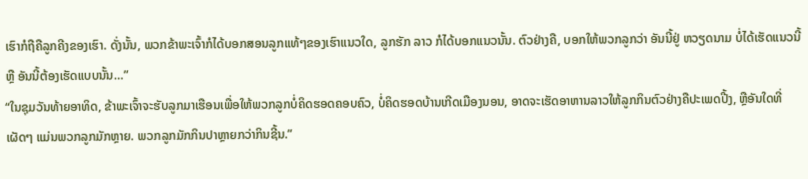ເຮົາກໍຖືຄືລູກຄີງຂອງເຮົາ. ດັ່ງນັ້ນ, ພວກຂ້າພະເຈົ້າກໍໄດ້ບອກສອນລູກແທ້ໆຂອງເຮົາແນວໃດ, ລູກຮັກ ລາວ ກໍໄດ້ບອກແນວນັ້ນ. ຕົວຢ່າງຄື, ບອກໃຫ້ພວກລູກວ່າ ອັນນີ້ຢູ່ ຫວຽດນາມ ບໍ່ໄດ້ເຮັດແນວນີ້ ຫຼື ອັນນີ້ຕ້ອງເຮັດແບບນັ້ນ…”
“ໃນຊຸມວັນທ້າຍອາທິດ, ຂ້າພະເຈົ້າຈະຮັບລູກມາເຮືອນເພື່ອໃຫ້ພວກລູກບໍ່ຄິດຮອດຄອບຄົວ, ບໍ່ຄິດຮອດບ້ານເກີດເມືອງນອນ, ອາດຈະເຮັດອາຫານລາວໃຫ້ລູກກິນຕົວຢ່າງຄືປະເພດປີ້ງ, ຫຼືອັນໃດທີ່ເຜັດໆ ແມ່ນພວກລູກມັກຫຼາຍ. ພວກລູກມັກກິນປາຫຼາຍກວ່າກິນຊີ້ນ.”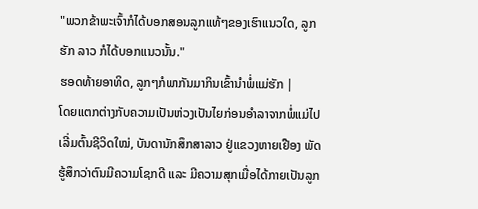"ພວກຂ້າພະເຈົ້າກໍໄດ້ບອກສອນລູກແທ້ໆຂອງເຮົາແນວໃດ, ລູກຮັກ ລາວ ກໍໄດ້ບອກແນວນັ້ນ."
ຮອດທ້າຍອາທິດ, ລູກໆກໍພາກັນມາກິນເຂົ້ານຳພໍ່ແມ່ຮັກ |
ໂດຍແຕກຕ່າງກັບຄວາມເປັນຫ່ວງເປັນໄຍກ່ອນອຳລາຈາກພໍ່ແມ່ໄປເລີ່ມຕົ້ນຊີວິດໃໝ່, ບັນດານັກສຶກສາລາວ ຢູ່ແຂວງຫາຍເຢືອງ ພັດຮູ້ສຶກວ່າຕົນມີຄວາມໂຊກດີ ແລະ ມີຄວາມສຸກເມື່ອໄດ້ກາຍເປັນລູກ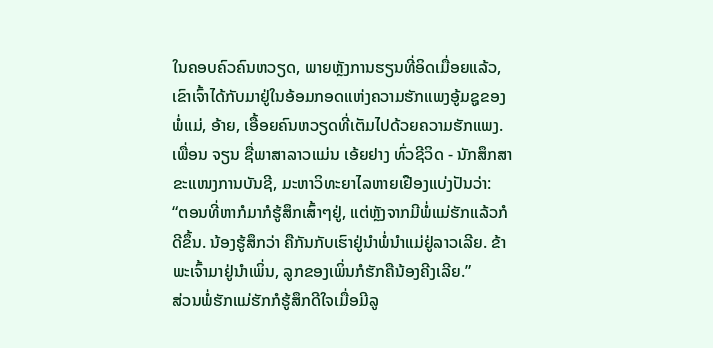ໃນຄອບຄົວຄົນຫວຽດ, ພາຍຫຼັງການຮຽນທີ່ອິດເມື່ອຍແລ້ວ, ເຂົາເຈົ້າໄດ້ກັບມາຢູ່ໃນອ້ອມກອດແຫ່ງຄວາມຮັກແພງອູ້ມຊູຂອງພໍ່ແມ່, ອ້າຍ, ເອື້ອຍຄົນຫວຽດທີ່ເຕັມໄປດ້ວຍຄວາມຮັກແພງ.
ເພື່ອນ ຈຽນ ຊື່ພາສາລາວແມ່ນ ເອ້ຍຢາງ ທົ່ວຊີວິດ - ນັກສຶກສາຂະແໜງການບັນຊີ, ມະຫາວິທະຍາໄລຫາຍເຢືອງແບ່ງປັນວ່າ:
“ຕອນທີ່ຫາກໍມາກໍຮູ້ສຶກເສົ້າໆຢູ່, ແຕ່ຫຼັງຈາກມີພໍ່ແມ່ຮັກແລ້ວກໍດີຂຶ້ນ. ນ້ອງຮູ້ສຶກວ່າ ຄືກັນກັບເຮົາຢູ່ນຳພໍ່ນຳແມ່ຢູ່ລາວເລີຍ. ຂ້າພະເຈົ້າມາຢູ່ນຳເພິ່ນ, ລູກຂອງເພິ່ນກໍຮັກຄືນ້ອງຄີງເລີຍ.”
ສ່ວນພໍ່ຮັກແມ່ຮັກກໍຮູ້ສຶກດີໃຈເມື່ອມີລູ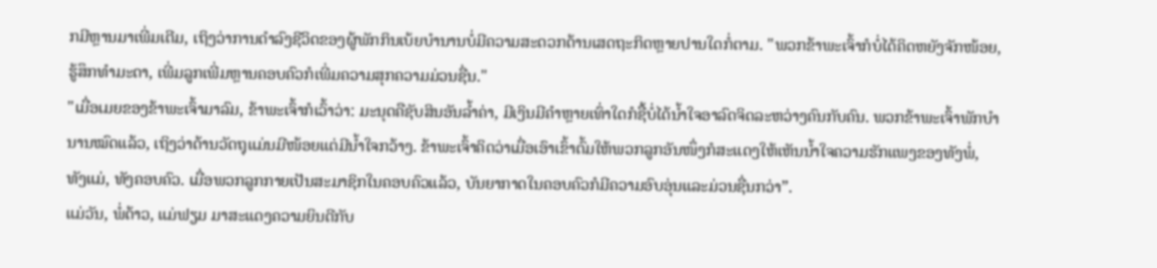ກມີຫຼານມາເພີ່ມເຕີມ, ເຖິງວ່າການດຳລົງຊີວິດຂອງຜູ້ພັກກິນເບ້ຍບຳນານບໍ່ມີຄວາມສະດວກດ້ານເສດຖະກິດຫຼາຍປານໃດກໍ່ຕາມ. "ພວກຂ້າພະເຈົ້າກໍບໍ່ໄດ້ຄິດຫຍັງຈັກໜ້ອຍ, ຮູ້ສຶກທຳມະດາ, ເພີ່ມລູກເພີ່ມຫຼານຄອບຄົວກໍເພີ່ມຄວາມສຸກຄວາມມ່ວນຊື່ນ."
"ເມື່ອເມຍຂອງຂ້າພະເຈົ້າມາລົມ, ຂ້າພະເຈົ້າກໍເວົ້າວ່າ: ມະນຸດຄືຊັບສິນອັນລ້ຳຄ່າ, ມີເງິນມີຄຳຫຼາຍເທົ່າໃດກໍຊື້ບໍ່ໄດ້ນ້ຳໃຈອາລົດຈິດລະຫວ່າງຄົນກັບຄົນ. ພວກຂ້າພະເຈົ້າພັກບຳນານໝົດແລ້ວ, ເຖິງວ່າດ້ານວັດຖຸແມ່ນມີໜ້ອຍແຕ່ມີນ້ຳໃຈກວ້າງ. ຂ້າພະເຈົ້າຄິດວ່າເມື່ອເອົາເຂົ້າຕົ້ມໃຫ້ພວກລູກອັນໜຶ່ງກໍສະແດງໃຫ້ເຫັນນ້ຳໃຈຄວາມຮັກແພງຂອງທັງພໍ່, ທັງແມ່, ທັງຄອບຄົວ. ເມື່ອພວກລູກກາຍເປັນສະມາຊິກໃນຄອບຄົວແລ້ວ, ບັນຍາກາດໃນຄອບຄົວກໍມີຄວາມອົບອຸ່ນແລະມ່ວນຊື່ນກວ່າ”.
ແມ່ວັນ, ພໍ່ດ້າວ, ແມ່ຟຽມ ມາສະແດງຄວາມຍິນດີກັບ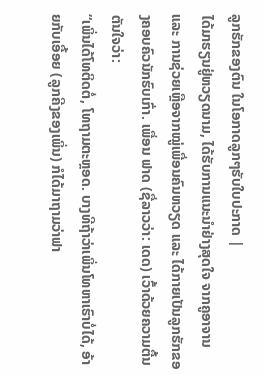ລູກຮັກຂອງຕົນ ໃນໂອກາດລູກໆຮັບໃບປະກາດ |
ໄດ້ມາຮຽນຢູ່ຫວຽດນາມ, ໄດ້ຮັບການແນະນຳຢ່າງສຸດໃຈ ຈາກຄູອາຈານ ແລະ ການຊ່ວຍເຫຼືອຈາກໝູ່ເພື່ອນຄົນຫວຽດ ແລະ ໄດ້ກາຍເປັນລູກຮັກຂອງຄອບຄົວນັກຮົບເກົ່າ. ເພື່ອນ ຟາດ (ຊື່ລາວວ່າ: ເດດ) ເວົ້າດ້ວຍຄວາມຕື້ນຕັນໃຈວ່າ:
“ເພິ່ນໄດ້ໂທຕິດຕໍ່, ໂທຖາມຕະຫຼອດ. ບາງທີຖ້າວ່າເພິ່ນໂທຫາເຮົາບໍ່ໄດ້, ອ້າຍກັບເອື້ອຍ (ລູກຄີງຂອງເພິ່ນ) ກໍໄດ້ມາຖາມວ່າຟາ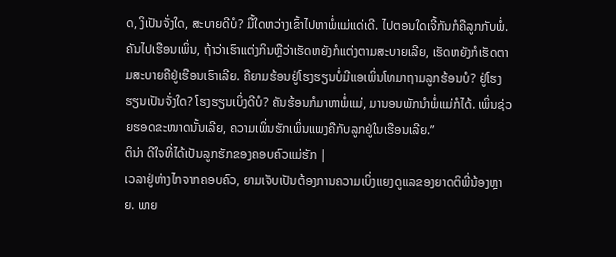ດ, ງິເປັນຈັ່ງໃດ, ສະບາຍດີບໍ? ມື້ໃດຫວ່າງເຂົ້າໄປຫາພໍ່ແມ່ແດ່ເດີ. ໄປຕອນໃດເຈີ້ກັນກໍຄືລູກກັບພໍ່. ຄັນໄປເຮືອນເພິ່ນ, ຖ້າວ່າເຮົາແຕ່ງກິນຫຼືວ່າເຮັດຫຍັງກໍແຕ່ງຕາມສະບາຍເລີຍ, ເຮັດຫຍັງກໍເຮັດຕາມສະບາຍຄືຢູ່ເຮືອນເຮົາເລີຍ. ຄືຍາມຮ້ອນຢູ່ໂຮງຮຽນບໍ່ມີແອເພິ່ນໂທມາຖາມລູກຮ້ອນບໍ? ຢູ່ໂຮງຮຽນເປັນຈັ່ງໃດ? ໂຮງຮຽນເບິ່ງດີບໍ? ຄັນຮ້ອນກໍມາຫາພໍ່ແມ່, ມານອນພັກນຳພໍ່ແມ່ກໍໄດ້. ເພິ່ນຊ່ວຍຮອດຂະໜາດນັ້ນເລີຍ, ຄວາມເພິ່ນຮັກເພິ່ນແພງຄືກັບລູກຢູ່ໃນເຮືອນເລີຍ.”
ຕິນ່າ ດີໃຈທີ່ໄດ້ເປັນລູກຮັກຂອງຄອບຄົວແມ່ຮັກ |
ເວລາຢູ່ຫ່າງໄກຈາກຄອບຄົວ, ຍາມເຈັບເປັນຕ້ອງການຄວາມເບິ່ງແຍງດູແລຂອງຍາດຕິພີ່ນ້ອງຫຼາຍ. ພາຍ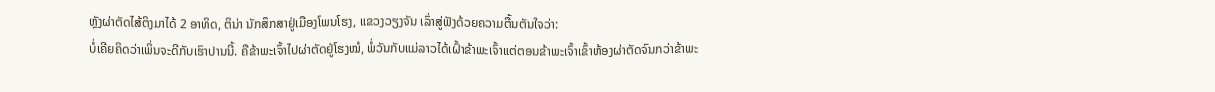ຫຼັງຜ່າຕັດໄສ້ຕິງມາໄດ້ 2 ອາທິດ, ຕິນ່າ ນັກສຶກສາຢູ່ເມືອງໂພນໂຮງ, ແຂວງວຽງຈັນ ເລົ່າສູ່ຟັງດ້ວຍຄວາມຕື້ນຕັນໃຈວ່າ:
ບໍ່ເຄີຍຄິດວ່າເພິ່ນຈະດີກັບເຮົາປານນີ້. ຄືຂ້າພະເຈົ້າໄປຜ່າຕັດຢູ່ໂຮງໝໍ, ພໍ່ວັນກັບແມ່ລາວໄດ້ເຝົ້າຂ້າພະເຈົ້າແຕ່ຕອນຂ້າພະເຈົ້າເຂົ້າຫ້ອງຜ່າຕັດຈົນກວ່າຂ້າພະ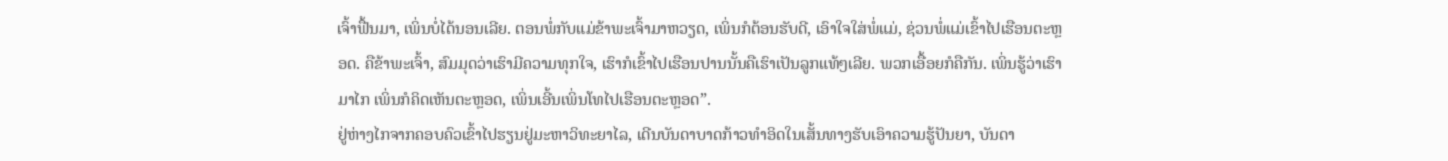ເຈົ້າຟື້ນມາ, ເພິ່ນບໍ່ໄດ້ນອນເລີຍ. ຕອນພໍ່ກັບແມ່ຂ້າພະເຈົ້າມາຫວຽດ, ເພິ່ນກໍຕ້ອນຮັບດີ, ເອົາໃຈໃສ່ພໍ່ແມ່, ຊ່ວນພໍ່ແມ່ເຂົ້າໄປເຮືອນຕະຫຼອດ. ຄືຂ້າພະເຈົ້າ, ສົມມຸດວ່າເຮົາມີຄວາມທຸກໃຈ, ເຮົາກໍເຂົ້າໄປເຮືອນປານນັ້ນຄືເຮົາເປັນລູກແທ້ໆເລີຍ. ພວກເອື້ອຍກໍຄືກັນ. ເພິ່ນຮູ້ວ່າເຮົາມາໄກ ເພິ່ນກໍຄິດເຫັນຕະຫຼອດ, ເພິ່ນເອີ້ນເພິ່ນໂທໄປເຮືອນຕະຫຼອດ”.
ຢູ່ຫ່າງໄກຈາກຄອບຄົວເຂົ້າໄປຮຽນຢູ່ມະຫາວິທະຍາໄລ, ເດີນບັນດາບາດກ້າວທຳອິດໃນເສັ້ນທາງຮັບເອົາຄວາມຮູ້ປັນຍາ, ບັນດາ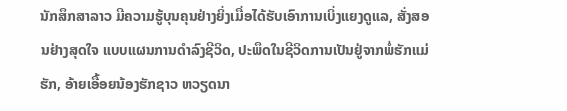ນັກສຶກສາລາວ ມີຄວາມຮູ້ບຸນຄຸນຢ່າງຍິ່ງເມື່ອໄດ້ຮັບເອົາການເບິ່ງແຍງດູແລ, ສັ່ງສອນຢ່າງສຸດໃຈ ແບບແຜນການດຳລົງຊີວິດ, ປະພຶດໃນຊີວິດການເປັນຢູ່ຈາກພໍ່ຮັກແມ່ຮັກ, ອ້າຍເອື້ອຍນ້ອງຮັກຊາວ ຫວຽດນາ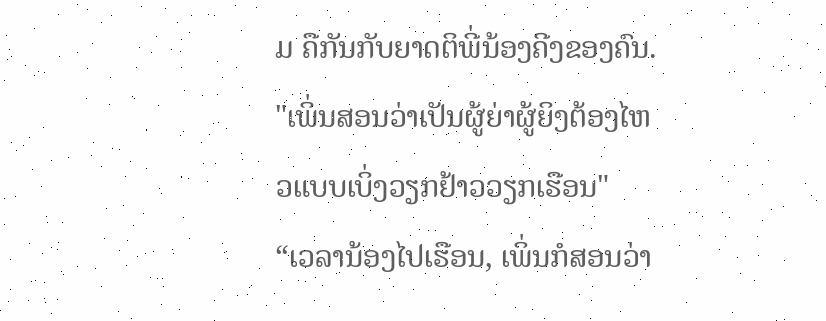ມ ຄືກັນກັບຍາດຕິພີ່ນ້ອງຄີງຂອງຄົນ.
"ເພິ່ນສອນວ່າເປັນຜູ້ຍ່າຜູ້ຍິງຕ້ອງໄຫວແບບເບິ່ງວຽກຢ້າວວຽກເຮືອນ"
“ເວລານ້ອງໄປເຮືອນ, ເພິ່ນກໍສອນວ່າ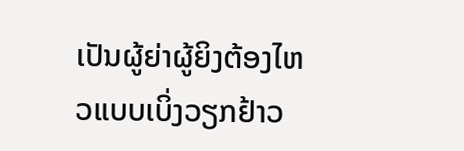ເປັນຜູ້ຍ່າຜູ້ຍິງຕ້ອງໄຫວແບບເບິ່ງວຽກຢ້າວ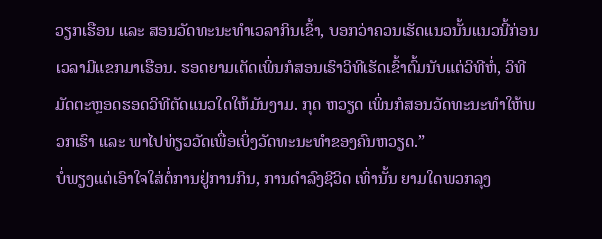ວຽກເຮືອນ ແລະ ສອນວັດທະນະທຳເວລາກິນເຂົ້າ, ບອກວ່າຄວນເຮັດແນວນັ້ນແນວນີ້ກ່ອນເວລາມີແຂກມາເຮືອນ. ຮອດຍາມເຕັດເພິ່ນກໍສອນເຮົາວິທີເຮັດເຂົ້າຕົ້ມນັບແຕ່ວິທີຫໍ່, ວິທີມັດຕະຫຼອດຮອດວິທີຕັດແນວໃດໃຫ້ມັນງາມ. ກຸດ ຫວຽດ ເພິ່ນກໍສອນວັດທະນະທຳໃຫ້ພວກເຮົາ ແລະ ພາໄປທ່ຽວວັດເພື່ອເບິ່ງວັດທະນະທຳຂອງຄົນຫວຽດ.”
ບໍ່ພຽງແຕ່ເອົາໃຈໃສ່ຕໍ່ການຢູ່ການກິນ, ການດຳລົງຊີວິດ ເທົ່ານັ້ນ ຍາມໃດພວກລຸງ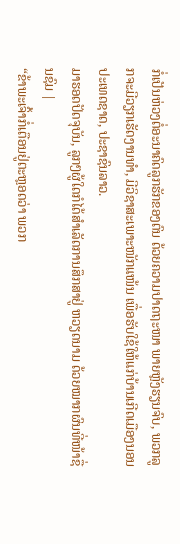ກໍ່ເປັນຫ່ວງຕໍ່ອະນາຄົດລູກຮັກຂອງຕົນ ດ້ວຍຄວາມປາດຖະໜາ ພາຍຫຼັງຮຽນຈົບ, ພວກລູກຈະມີວຽກເຮັດງານທຳ, ມີວິຊາສະເພາະໜັກແໜ້ນ ເພື່ອຮັບໃຊ້ໃຫ້ແກ່ບ້ານເກີດເມືອງນອນປະເທດຊາດ, ປະຊາຊົນລາວ.
ມາຮອດປັດຈຸບັນ, ລູກໆຜູ້ໃດກໍໄດ້ສຳເລັດການສຶກສາຢູ່ ຫວຽດນາມ ດ້ວຍໝາກຜົນທີ່ໜ້າຊື່ນຊົມ |
“ຂ້າພະເຈົ້າກໍ່ເຕືອນຢູ່ຕະຫຼອດວ່າ ພວກ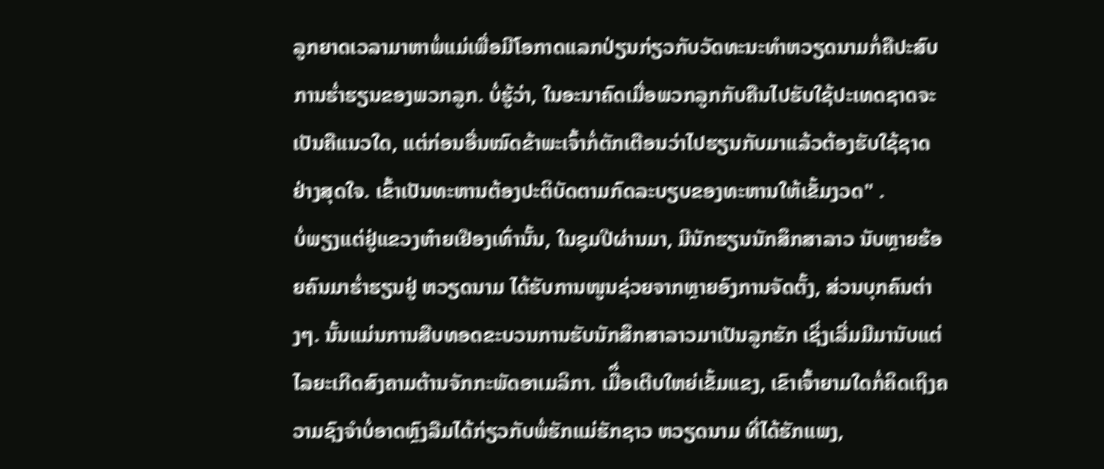ລູກຍາດເວລາມາຫາພໍ່ແມ່ເພື່ອມີໂອກາດແລກປ່ຽນກ່ຽວກັບວັດທະນະທຳຫວຽດນາມກໍ່ຄືປະສົບການຮ່ຳຮຽນຂອງພວກລູກ. ບໍ່ຮູ້ວ່າ, ໃນອະນາຄົດເມື່ອພວກລູກກັບຄືນໄປຮັບໃຊ້ປະເທດຊາດຈະເປັນຄືແນວໃດ, ແຕ່ກ່ອນອື່ນໝົດຂ້າພະເຈົ້າກໍ່ຕັກເຕືອນວ່າໄປຮຽນກັບມາແລ້ວຕ້ອງຮັບໃຊ້ຊາດຢ່າງສຸດໃຈ. ເຂົ້າເປັນທະຫານຕ້ອງປະຕິບັດຕາມກົດລະບຽບຂອງທະຫານໃຫ້ເຂັ້ມງວດ" .
ບໍ່ພຽງແຕ່ຢູ່ແຂວງຫ໋າຍເຢືອງເທົ່ານັ້ນ, ໃນຊຸມປີຜ່ານມາ, ມີນັກຮຽນນັກສຶກສາລາວ ນັບຫຼາຍຮ້ອຍຄົນມາຮ່ຳຮຽນຢູ່ ຫວຽດນາມ ໄດ້ຮັບການໜູນຊ່ວຍຈາກຫຼາຍອົງການຈັດຕັ້ງ, ສ່ວນບຸກຄົນຕ່າງໆ. ນັ້ນແມ່ນການສືບທອດຂະບວນການຮັບນັກສຶກສາລາວມາເປັນລູກຮັກ ເຊິ່ງເລີ່ມມີມານັບແຕ່ໄລຍະເກີດສົງຄາມຕ້ານຈັກກະພັດອາເມລິກາ. ເມືຶ່ອເຕີບໃຫຍ່ເຂັ້ມແຂງ, ເຂົາເຈົ້າຍາມໃດກໍ່ຄິດເຖິງຄວາມຊົງຈຳບໍ່ອາດຫຼົງລືມໄດ້ກ່ຽວກັບພໍ່ຮັກແມ່ຮັກຊາວ ຫວຽດນາມ ທີ່ໄດ້ຮັກແພງ,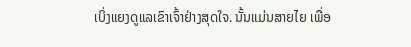ເບິ່ງແຍງດູແລເຂົາເຈົ້າຢ່າງສຸດໃຈ. ນັ້ນແມ່ນສາຍໄຍ ເພື່ອ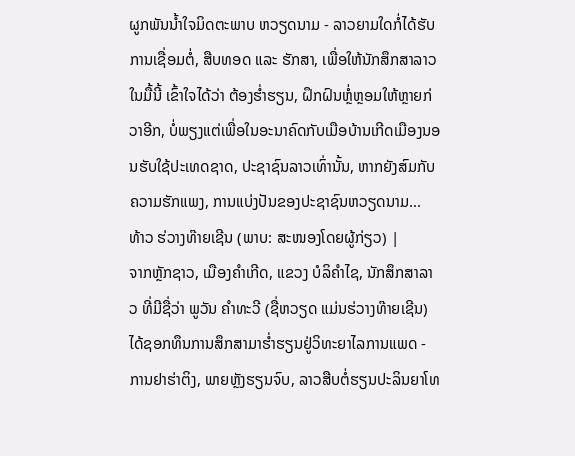ຜູກພັນນ້ຳໃຈມິດຕະພາບ ຫວຽດນາມ - ລາວຍາມໃດກໍ່ໄດ້ຮັບການເຊື່ອມຕໍ່, ສືບທອດ ແລະ ຮັກສາ, ເພື່ອໃຫ້ນັກສຶກສາລາວ ໃນມື້ນີ້ ເຂົ້າໃຈໄດ້ວ່າ ຕ້ອງຮ່ຳຮຽນ, ຝຶກຝົນຫຼໍ່ຫຼອມໃຫ້ຫຼາຍກ່ວາອີກ, ບໍ່ພຽງແຕ່ເພື່ອໃນອະນາຄົດກັບເມືອບ້ານເກີດເມືອງນອນຮັບໃຊ້ປະເທດຊາດ, ປະຊາຊົນລາວເທົ່ານັ້ນ, ຫາກຍັງສົມກັບຄວາມຮັກແພງ, ການແບ່ງປັນຂອງປະຊາຊົນຫວຽດນາມ...
ທ້າວ ຮ່ວາງທ໊າຍເຊີນ (ພາບ: ສະໜອງໂດຍຜູ້ກ່ຽວ) |
ຈາກຫຼັກຊາວ, ເມືອງຄຳເກີດ, ແຂວງ ບໍລິຄຳໄຊ, ນັກສຶກສາລາວ ທີ່ມີຊື່ວ່າ ພູວັນ ຄຳທະວີ (ຊື່ຫວຽດ ແມ່ນຮ່ວາງທ໊າຍເຊີນ) ໄດ້ຊອກທຶນການສຶກສາມາຮ່ຳຮຽນຢູ່ວິທະຍາໄລການແພດ - ການຢາຮ່າຕິງ, ພາຍຫຼັງຮຽນຈົບ, ລາວສືບຕໍ່ຮຽນປະລິນຍາໂທ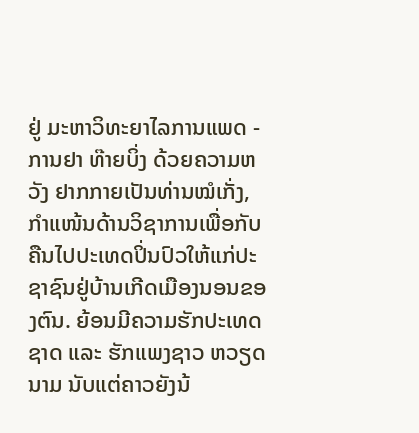ຢູ່ ມະຫາວິທະຍາໄລການແພດ - ການຢາ ທ໊າຍບິ່ງ ດ້ວຍຄວາມຫວັງ ຢາກກາຍເປັນທ່ານໝໍເກັ່ງ, ກຳແໜ້ນດ້ານວິຊາການເພື່ອກັບຄືນໄປປະເທດປິ່ນປົວໃຫ້ແກ່ປະຊາຊົນຢູ່ບ້ານເກີດເມືອງນອນຂອງຕົນ. ຍ້ອນມີຄວາມຮັກປະເທດຊາດ ແລະ ຮັກແພງຊາວ ຫວຽດນາມ ນັບແຕ່ຄາວຍັງນ້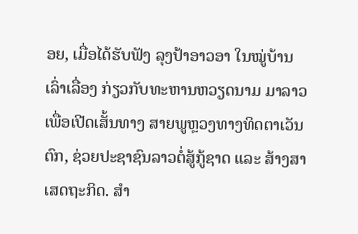ອຍ, ເມື່ອໄດ້ຮັບຟັງ ລຸງປ້າອາວອາ ໃນໝູ່ບ້ານເລົ່າເລື່ອງ ກ່ຽວກັບທະຫານຫວຽດນາມ ມາລາວເພື່ອເປີດເສັ້ນທາງ ສາຍພູຫຼວງທາງທິດຕາເວັນຕົກ, ຊ່ວຍປະຊາຊົນລາວຕໍ່ສູ້ກູ້ຊາດ ແລະ ສ້າງສາເສດຖະກິດ. ສຳ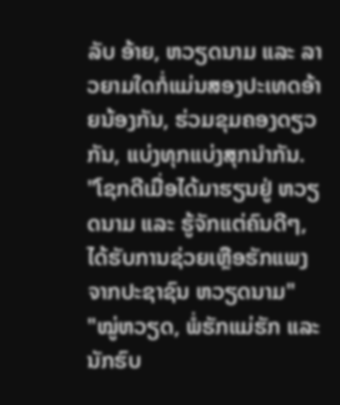ລັບ ອ້າຍ, ຫວຽດນາມ ແລະ ລາວຍາມໃດກໍ່ແມ່ນສອງປະເທດອ້າຍນ້ອງກັນ, ຮ່ວມຂຸມຄອງດຽວກັນ, ແບ່ງທຸກແບ່ງສຸກນຳກັນ.
"ໂຊກດີເມື່ອໄດ້ມາຮຽນຢູ່ ຫວຽດນາມ ແລະ ຮູ້ຈັກແຕ່ຄົນດີໆ, ໄດ້ຮັບການຊ່ວຍເຫຼືອຮັກແພງຈາກປະຊາຊົນ ຫວຽດນາມ"
"ໝູ່ຫວຽດ, ພໍ່ຮັກແມ່ຮັກ ແລະ ນັກຮົບ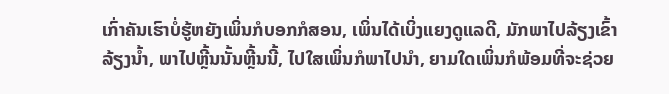ເກົ່າຄັນເຮົາບໍ່ຮູ້ຫຍັງເພິ່ນກໍບອກກໍສອນ, ເພິ່ນໄດ້ເບິ່ງແຍງດູແລດີ, ມັກພາໄປລ້ຽງເຂົ້າລ້ຽງນ້ຳ, ພາໄປຫຼີ້ນນັ້ນຫຼີ້ນນີ້, ໄປໃສເພິ່ນກໍພາໄປນຳ, ຍາມໃດເພິ່ນກໍພ້ອມທີ່ຈະຊ່ວຍ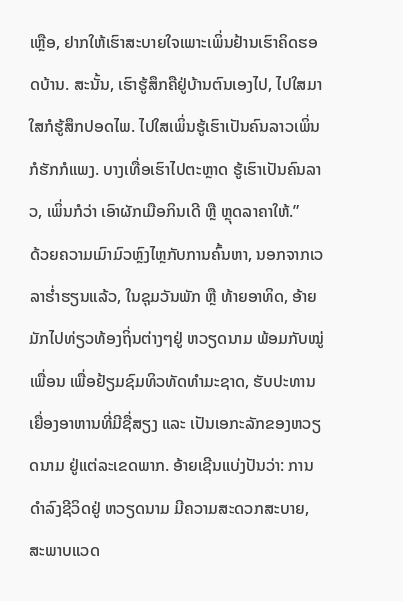ເຫຼືອ, ຢາກໃຫ້ເຮົາສະບາຍໃຈເພາະເພິ່ນຢ້ານເຮົາຄິດຮອດບ້ານ. ສະນັ້ນ, ເຮົາຮູ້ສຶກຄືຢູ່ບ້ານຕົນເອງໄປ, ໄປໃສມາໃສກໍຮູ້ສຶກປອດໄພ. ໄປໃສເພິ່ນຮູ້ເຮົາເປັນຄົນລາວເພິ່ນກໍຮັກກໍແພງ. ບາງເທື່ອເຮົາໄປຕະຫຼາດ ຮູ້ເຮົາເປັນຄົນລາວ, ເພິ່ນກໍວ່າ ເອົາຜັກເມືອກິນເດີ ຫຼື ຫຼຸດລາຄາໃຫ້.”
ດ້ວຍຄວາມເມົາມົວຫຼົງໄຫຼກັບການຄົ້ນຫາ, ນອກຈາກເວລາຮ່ຳຮຽນແລ້ວ, ໃນຊຸມວັນພັກ ຫຼື ທ້າຍອາທິດ, ອ້າຍມັກໄປທ່ຽວທ້ອງຖິ່ນຕ່າງໆຢູ່ ຫວຽດນາມ ພ້ອມກັບໝູ່ເພື່ອນ ເພື່ອຢ້ຽມຊົມທິວທັດທຳມະຊາດ, ຮັບປະທານເຍື່ອງອາຫານທີ່ມີຊື່ສຽງ ແລະ ເປັນເອກະລັກຂອງຫວຽດນາມ ຢູ່ແຕ່ລະເຂດພາກ. ອ້າຍເຊີນແບ່ງປັນວ່າ: ການດຳລົງຊີວິດຢູ່ ຫວຽດນາມ ມີຄວາມສະດວກສະບາຍ, ສະພາບແວດ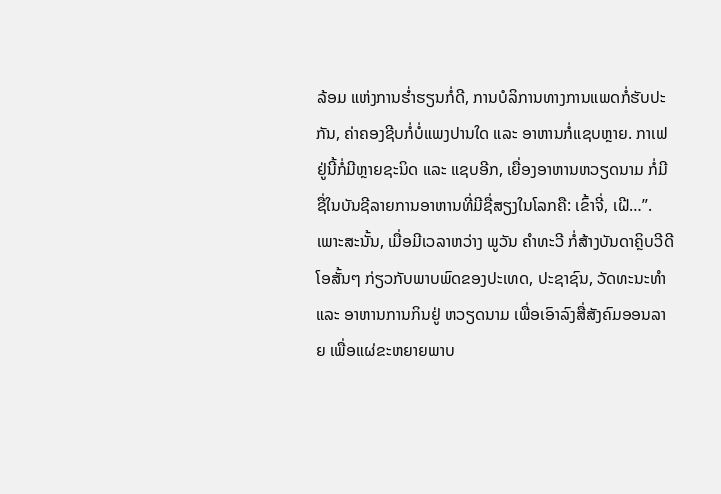ລ້ອມ ແຫ່ງການຮ່ຳຮຽນກໍ່ດີ, ການບໍລິການທາງການແພດກໍ່ຮັບປະກັນ, ຄ່າຄອງຊີບກໍ່ບໍ່ແພງປານໃດ ແລະ ອາຫານກໍ່ແຊບຫຼາຍ. ກາເຟຢູ່ນີ້ກໍ່ມີຫຼາຍຊະນິດ ແລະ ແຊບອີກ, ເຍື່ອງອາຫານຫວຽດນາມ ກໍ່ມີຊື່ໃນບັນຊີລາຍການອາຫານທີ່ມີຊື່ສຽງໃນໂລກຄື: ເຂົ້າຈີ່, ເຝີ…”. ເພາະສະນັ້ນ, ເມື່ອມີເວລາຫວ່າງ ພູວັນ ຄຳທະວີ ກໍ່ສ້າງບັນດາຄຼິບວີດີໂອສັ້ນໆ ກ່ຽວກັບພາບພົດຂອງປະເທດ, ປະຊາຊົນ, ວັດທະນະທຳ ແລະ ອາຫານການກິນຢູ່ ຫວຽດນາມ ເພື່ອເອົາລົງສື່ສັງຄົມອອນລາຍ ເພື່ອແຜ່ຂະຫຍາຍພາບ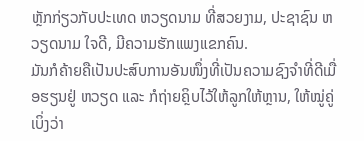ຫຼັກກ່ຽວກັບປະເທດ ຫວຽດນາມ ທີ່ສວຍງາມ, ປະຊາຊົນ ຫວຽດນາມ ໃຈດີ, ມີຄວາມຮັກແພງແຂກຄົນ.
ມັນກໍຄ້າຍຄືເປັນປະສົບການອັນໜຶ່ງທີ່ເປັນຄວາມຊົງຈຳທີ່ດີເມື່ອຮຽນຢູ່ ຫວຽດ ແລະ ກໍຖ່າຍຄຼິບໄວ້ໃຫ້ລູກໃຫ້ຫຼານ, ໃຫ້ໝູ່ຄູ່ເບິ່ງວ່າ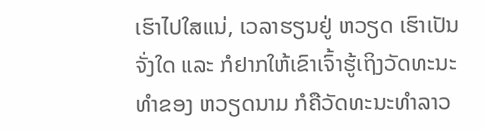ເຮົາໄປໃສແນ່, ເວລາຮຽນຢູ່ ຫວຽດ ເຮົາເປັນຈັ່ງໃດ ແລະ ກໍຢາກໃຫ້ເຂົາເຈົ້າຮູ້ເຖິງວັດທະນະທຳຂອງ ຫວຽດນາມ ກໍຄືວັດທະນະທຳລາວ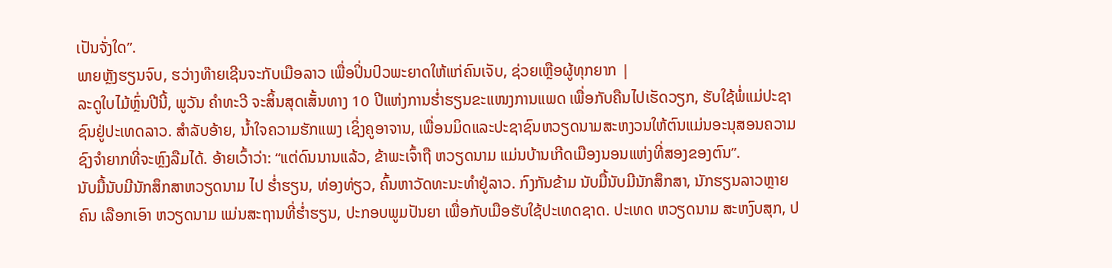ເປັນຈັ່ງໃດ”.
ພາຍຫຼັງຮຽນຈົບ, ຮວ່າງທ໊າຍເຊີນຈະກັບເມືອລາວ ເພື່ອປິ່ນປົວພະຍາດໃຫ້ແກ່ຄົນເຈັບ, ຊ່ວຍເຫຼືອຜູ້ທຸກຍາກ |
ລະດູໃບໄມ້ຫຼົ່ນປີນີ້, ພູວັນ ຄຳທະວີ ຈະສິ້ນສຸດເສັ້ນທາງ 10 ປີແຫ່ງການຮ່ຳຮຽນຂະແໜງການແພດ ເພື່ອກັບຄືນໄປເຮັດວຽກ, ຮັບໃຊ້ພໍ່ແມ່ປະຊາຊົນຢູ່ປະເທດລາວ. ສຳລັບອ້າຍ, ນ້ຳໃຈຄວາມຮັກແພງ ເຊິ່ງຄູອາຈານ, ເພື່ອນມິດແລະປະຊາຊົນຫວຽດນາມສະຫງວນໃຫ້ຕົນແມ່ນອະນຸສອນຄວາມຊົງຈຳຍາກທີ່ຈະຫຼົງລືມໄດ້. ອ້າຍເວົ້າວ່າ: “ແຕ່ດົນນານແລ້ວ, ຂ້າພະເຈົ້າຖື ຫວຽດນາມ ແມ່ນບ້ານເກີດເມືອງນອນແຫ່ງທີ່ສອງຂອງຕົນ”.
ນັບມື້ນັບມີນັກສຶກສາຫວຽດນາມ ໄປ ຮ່ຳຮຽນ, ທ່ອງທ່ຽວ, ຄົ້ນຫາວັດທະນະທຳຢູ່ລາວ. ກົງກັນຂ້າມ ນັບມື້ນັບມີນັກສຶກສາ, ນັກຮຽນລາວຫຼາຍຄົນ ເລືອກເອົາ ຫວຽດນາມ ແມ່ນສະຖານທີ່ຮ່ຳຮຽນ, ປະກອບພູມປັນຍາ ເພື່ອກັບເມືອຮັບໃຊ້ປະເທດຊາດ. ປະເທດ ຫວຽດນາມ ສະຫງົບສຸກ, ປ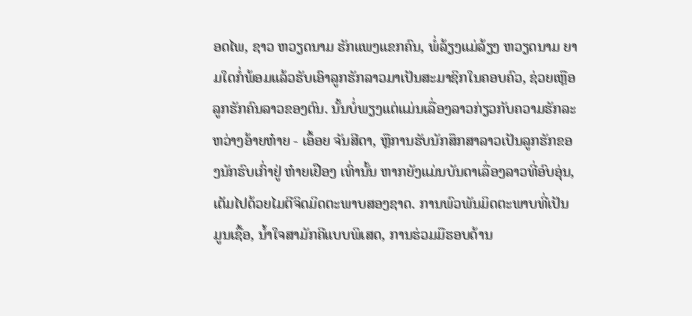ອດໄພ, ຊາວ ຫວຽດນາມ ຮັກແພງແຂກຄົນ, ພໍ່ລ້ຽງແມ່ລ້ຽງ ຫວຽດນາມ ຍາມໃດກໍ່ພ້ອມແລ້ວຮັບເອົາລູກຮັກລາວມາເປັນສະມາຊິກໃນຄອບຄົວ, ຊ່ວຍເຫຼືອລູກຮັກຄົນລາວຂອງຕົນ. ນັ້ນບໍ່ພຽງແຕ່ແມ່ນເລື່ອງລາວກ່ຽວກັບຄວາມຮັກລະຫວ່າງອ້າຍຫ໋າຍ - ເອຶ້ອຍ ຈັນສີດາ, ຫຼືການຮັບນັກສຶກສາລາວເປັນລູກຮັກຂອງນັກຮົບເກົ່າຢູ່ ຫ໋າຍເຢືອງ ເທົ່ານັ້ນ ຫາກຍັງແມ່ນບັນດາເລື່ອງລາວທີ່ອົບອຸ່ນ, ເຕັມໄປດ້ວຍໄມຕີຈິດມິດຕະພາບສອງຊາດ. ການພົວພັນມິດຕະພາບທີ່ເປັນມູນເຊື້ອ, ນ້ຳໃຈສາມັກຄີແບບພິເສດ, ການຮ່ວມມືຮອບດ້ານ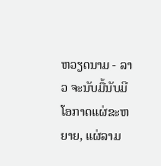ຫວຽດນາມ - ລາວ ຈະນັບມື້ນັບມີໂອກາດແຜ່ຂະຫຍາຍ, ແຜ່ລາມ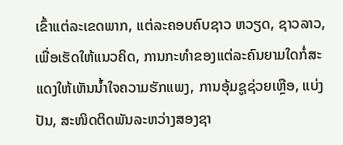ເຂົ້າແຕ່ລະເຂດພາກ, ແຕ່ລະຄອບຄົບຊາວ ຫວຽດ, ຊາວລາວ, ເພື່ອເຮັດໃຫ້ແນວຄິດ, ການກະທຳຂອງແຕ່ລະຄົນຍາມໃດກໍ່ສະແດງໃຫ້ເຫັນນ້ຳໃຈຄວາມຮັກແພງ, ການອຸ້ມຊູຊ່ວຍເຫຼືອ, ແບ່ງປັນ, ສະໜິດຕິດພັນລະຫວ່າງສອງຊາ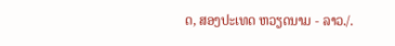ດ, ສອງປະເທດ ຫວຽດນາມ - ລາວ./.